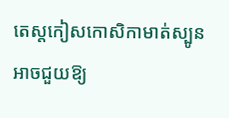តេស្តកៀសកោសិកាមាត់ស្បូនអាចជួយឱ្យ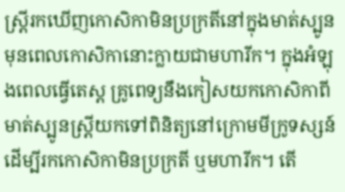ស្រ្តីរកឃើញកោសិកាមិនប្រក្រតីនៅក្នុងមាត់ស្បូន មុនពេលកោសិកានោះក្លាយជាមហារីក។ ក្នុងអំឡុងពេលធ្វើតេស្ត គ្រូពេទ្យនឹងកៀសយកកោសិកាពីមាត់ស្បូនស្រ្តីយកទៅពិនិត្យនៅក្រោមមីក្រូទស្សន៍ដើម្បីរកកោសិកាមិនប្រក្រតី ឬមហារីក។ តើ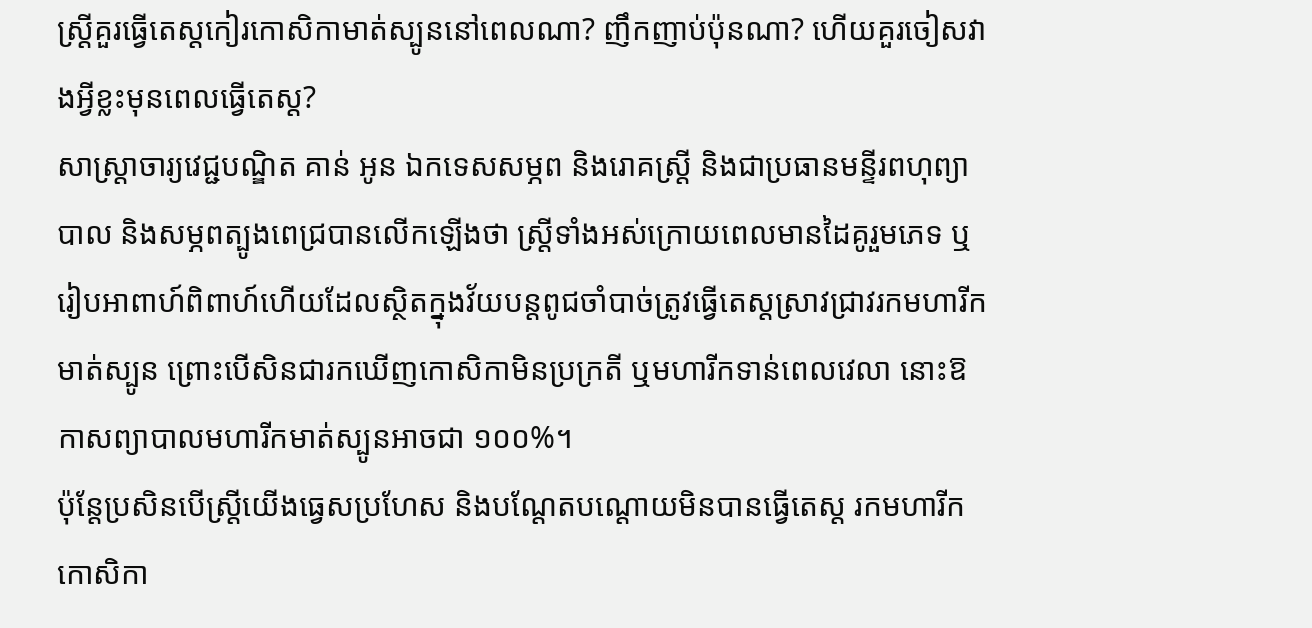ស្រ្តីគួរធ្វើតេស្តកៀរកោសិកាមាត់ស្បូននៅពេលណា? ញឹកញាប់ប៉ុនណា? ហើយគួរចៀសវាងអ្វីខ្លះមុនពេលធ្វើតេស្ត?
សាស្ត្រាចារ្យវេជ្ជបណ្ឌិត គាន់ អូន ឯកទេសសម្ភព និងរោគស្ត្រី និងជាប្រធានមន្ទីរពហុព្យាបាល និងសម្ភពត្បូងពេជ្របានលើកឡើងថា ស្រ្តីទាំងអស់ក្រោយពេលមានដៃគូរួមភេទ ឬរៀបអាពាហ៍ពិពាហ៍ហើយដែលស្ថិតក្នុងវ័យបន្តពូជចាំបាច់ត្រូវធ្វើតេស្តស្រាវជ្រាវរកមហារីកមាត់ស្បូន ព្រោះបើសិនជារកឃើញកោសិកាមិនប្រក្រតី ឬមហារីកទាន់ពេលវេលា នោះឱកាសព្យាបាលមហារីកមាត់ស្បូនអាចជា ១០០%។
ប៉ុន្តែប្រសិនបើស្រ្តីយើងធ្វេសប្រហែស និងបណ្តែតបណ្តោយមិនបានធ្វើតេស្ត រកមហារីកកោសិកា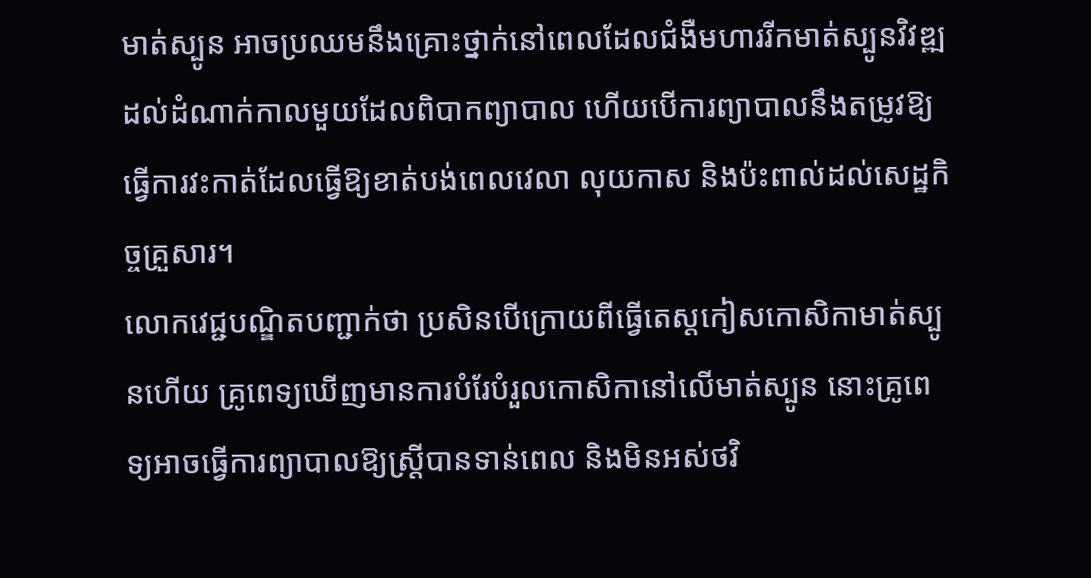មាត់ស្បូន អាចប្រឈមនឹងគ្រោះថ្នាក់នៅពេលដែលជំងឺមហាររីកមាត់ស្បូនវិវឌ្ឍដល់ដំណាក់កាលមួយដែលពិបាកព្យាបាល ហើយបើការព្យាបាលនឹងតម្រូវឱ្យធ្វើការវះកាត់ដែលធ្វើឱ្យខាត់បង់ពេលវេលា លុយកាស និងប៉ះពាល់ដល់សេដ្ឋកិច្ចគ្រួសារ។
លោកវេជ្ជបណ្ឌិតបញ្ជាក់ថា ប្រសិនបើក្រោយពីធ្វើតេស្តកៀសកោសិកាមាត់ស្បូនហើយ គ្រូពេទ្យឃើញមានការបំរែបំរួលកោសិកានៅលើមាត់ស្បូន នោះគ្រូពេទ្យអាចធ្វើការព្យាបាលឱ្យស្រ្តីបានទាន់ពេល និងមិនអស់ថវិ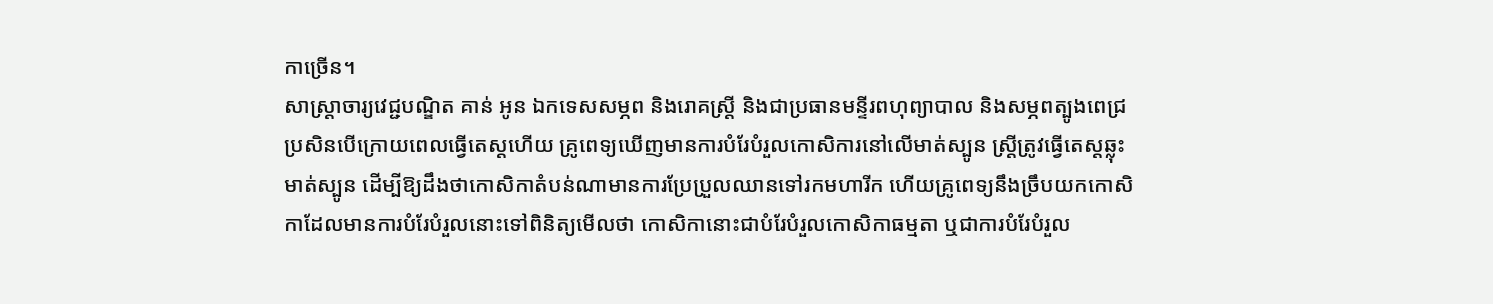កាច្រើន។
សាស្ត្រាចារ្យវេជ្ជបណ្ឌិត គាន់ អូន ឯកទេសសម្ភព និងរោគស្ត្រី និងជាប្រធានមន្ទីរពហុព្យាបាល និងសម្ភពត្បូងពេជ្រប្រសិនបើក្រោយពេលធ្វើតេស្តហើយ គ្រូពេទ្យឃើញមានការបំរែបំរួលកោសិការនៅលើមាត់ស្បូន ស្រ្តីត្រូវធ្វើតេស្តឆ្លុះមាត់ស្បូន ដើម្បីឱ្យដឹងថាកោសិកាតំបន់ណាមានការប្រែប្រួលឈានទៅរកមហារីក ហើយគ្រូពេទ្យនឹងច្រឹបយកកោសិកាដែលមានការបំរែបំរួលនោះទៅពិនិត្យមើលថា កោសិកានោះជាបំរែបំរួលកោសិកាធម្មតា ឬជាការបំរែបំរួល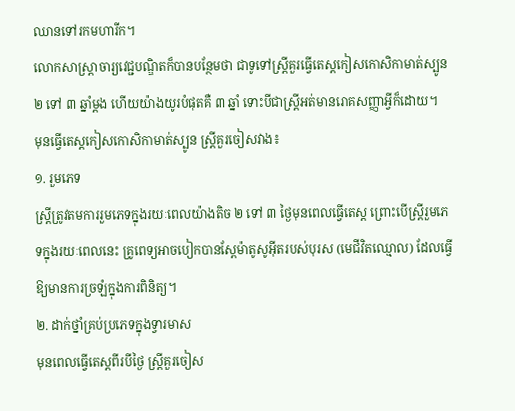ឈានទៅរកមហារីក។
លោកសាស្ត្រាចារ្យវេជ្ជបណ្ឌិតក៏បានបន្ថែមថា ជាទូទៅស្រ្តីគួរធ្វើតេស្តកៀសកោសិកាមាត់ស្បូន ២ ទៅ ៣ ឆ្នាំម្តង ហើយយ៉ាងយូរបំផុតគឺ ៣ ឆ្នាំ ទោះបីជាស្រ្តីអត់មានរោគសញ្ញាអ្វីក៏ដោយ។
មុនធ្វើតេស្តកៀសកោសិកាមាត់ស្បូន ស្រ្តីគួរចៀសវាង៖
១. រួមភេទ
ស្រ្តីត្រូវតមការរួមភេទក្នុងរយៈពេលយ៉ាងតិច ២ ទៅ ៣ ថ្ងៃមុនពេលធ្វើតេស្ត ព្រោះបើស្រ្តីរួមភេទក្នុងរយៈពេលនេះ គ្រូពេទ្យអាចបៀកបានស្ពែម៉ាតូសូអ៊ីតរបស់បុរស (មេជីវិតឈ្មោល) ដែលធ្វើឱ្យមានការច្រឡំក្នុងការពិនិត្យ។
២. ដាក់ថ្នាំគ្រប់ប្រភេទក្នុងទ្វារមាស
មុនពេលធ្វើតេស្តពីរបីថ្ងៃ ស្រ្តីគួរចៀស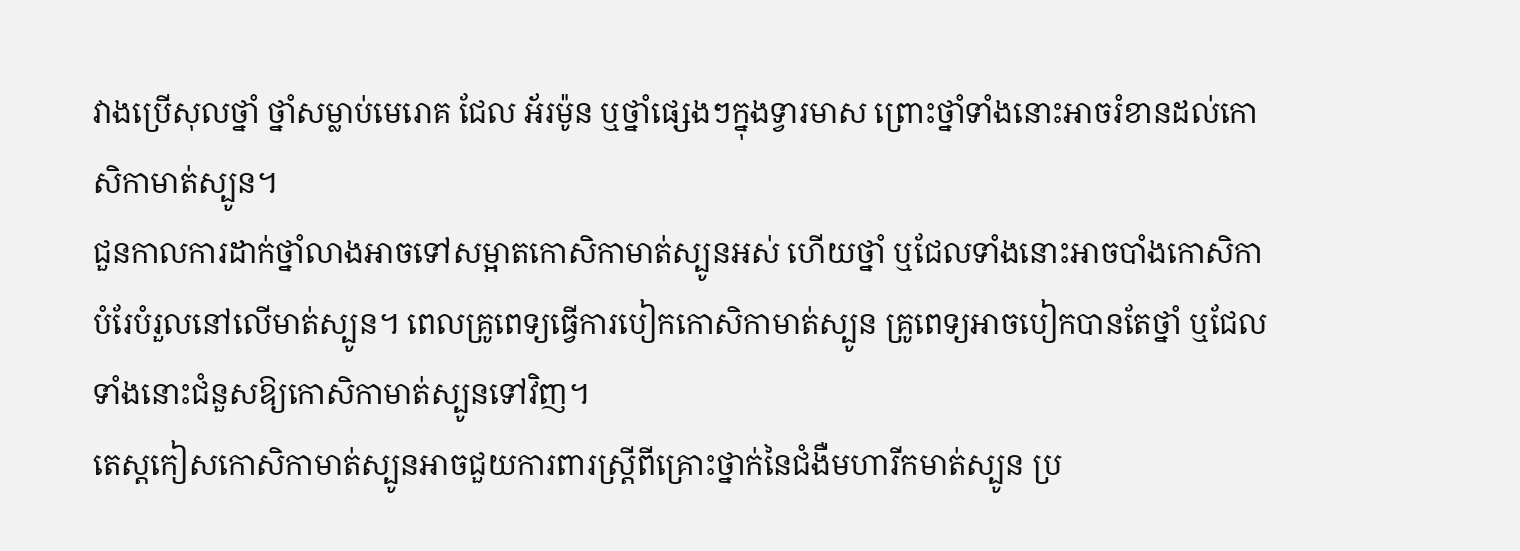វាងប្រើសុលថ្នាំ ថ្នាំសម្លាប់មេរោគ ជែល អ័រម៉ូន ឬថ្នាំផ្សេងៗក្នុងទ្វារមាស ព្រោះថ្នាំទាំងនោះអាចរំខានដល់កោសិកាមាត់ស្បូន។
ជួនកាលការដាក់ថ្នាំលាងអាចទៅសម្អាតកោសិកាមាត់ស្បូនអស់ ហើយថ្នាំ ឬជែលទាំងនោះអាចបាំងកោសិកាបំរែបំរួលនៅលើមាត់ស្បូន។ ពេលគ្រូពេទ្យធ្វើការបៀកកោសិកាមាត់ស្បូន គ្រូពេទ្យអាចបៀកបានតែថ្នាំ ឬជែលទាំងនោះជំនួសឱ្យកោសិកាមាត់ស្បូនទៅវិញ។
តេស្តកៀសកោសិកាមាត់ស្បូនអាចជួយការពារស្រ្តីពីគ្រោះថ្នាក់នៃជំងឺមហារីកមាត់ស្បូន ប្រ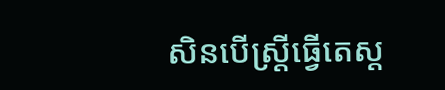សិនបើស្រ្តីធ្វើតេស្ត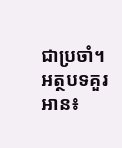ជាប្រចាំ។
អត្ថបទគួរអាន៖